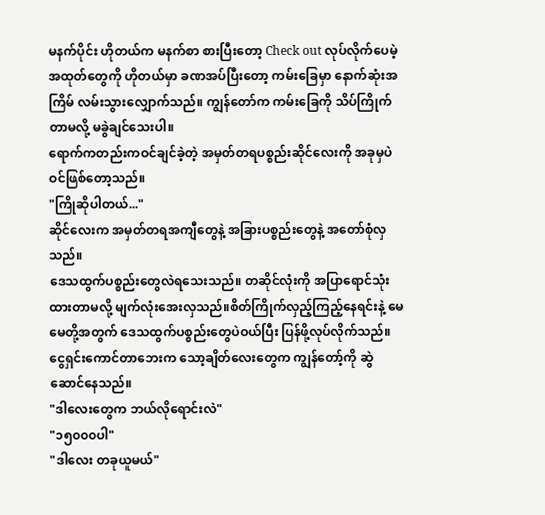မနက်ပိုင်း ဟိုတယ်က မနက်စာ စားပြီးတော့ Check out လုပ်လိုက်ပေမဲ့ အထုတ်တွေကို ဟိုတယ်မှာ ခဏအပ်ပြီးတော့ ကမ်းခြေမှာ နောက်ဆုံးအကြိမ် လမ်းသွားလျှောက်သည်။ ကျွန်တော်က ကမ်းခြေကို သိပ်ကြိုက်တာမလို့ မခွဲချင်သေးပါ။
ရောက်ကတည်းကဝင်ချင်ခဲ့တဲ့ အမှတ်တရပစ္စည်းဆိုင်လေးကို အခုမှပဲ ဝင်ဖြစ်တော့သည်။
"ကြိုဆိုပါတယ်..."
ဆိုင်လေးက အမှတ်တရအကျီတွေနဲ့ အခြားပစ္စည်းတွေနဲ့ အတော်စုံလှသည်။
ဒေသထွက်ပစ္စည်းတွေလဲရသေးသည်။ တဆိုင်လုံးကို အပြာရောင်သုံးထားတာမလို့ မျက်လုံးအေးလှသည်။စိတ်ကြိုက်လှည့်ကြည့်နေရင်းနဲ့ မေမေတို့အတွက် ဒေသထွက်ပစ္စည်းတွေပဲဝယ်ပြီး ပြန်ဖို့လုပ်လိုက်သည်။
ငွေရှင်းကောင်တာဘေးက သော့ချိတ်လေးတွေက ကျွန်တော့်ကို ဆွဲဆောင်နေသည်။
"ဒါလေးတွေက ဘယ်လိုရောင်းလဲ"
"၁၅၀၀၀ပါ"
"ဒါလေး တခုယူမယ်"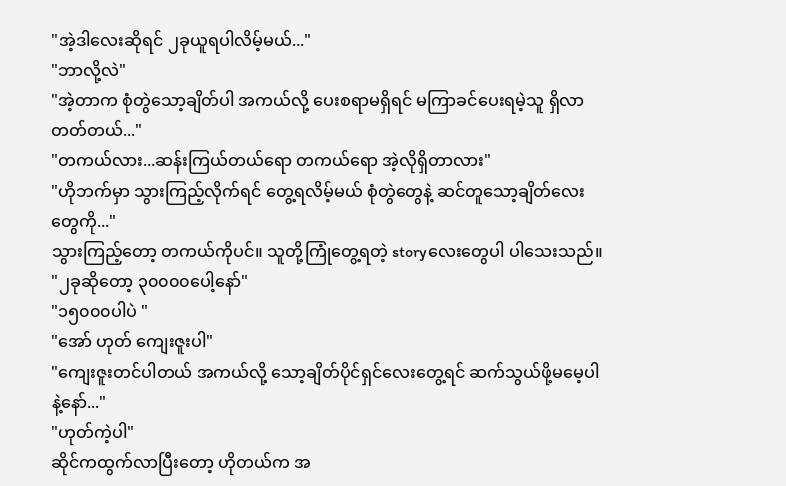"အဲ့ဒါလေးဆိုရင် ၂ခုယူရပါလိမ့်မယ်..."
"ဘာလို့လဲ"
"အဲ့တာက စုံတွဲသော့ချိတ်ပါ အကယ်လို့ ပေးစရာမရှိရင် မကြာခင်ပေးရမဲ့သူ ရှိလာတတ်တယ်..."
"တကယ်လား...ဆန်းကြယ်တယ်ရော တကယ်ရော အဲ့လိုရှိတာလား"
"ဟိုဘက်မှာ သွားကြည့်လိုက်ရင် တွေ့ရလိမ့်မယ် စုံတွဲတွေနဲ့ ဆင်တူသော့ချိတ်လေးတွေကို..."
သွားကြည့်တော့ တကယ်ကိုပင်။ သူတို့ကြုံတွေ့ရတဲ့ storyလေးတွေပါ ပါသေးသည်။
"၂ခုဆိုတော့ ၃၀၀၀၀ပေါ့နော်"
"၁၅၀၀၀ပါပဲ "
"အော် ဟုတ် ကျေးဇူးပါ"
"ကျေးဇူးတင်ပါတယ် အကယ်လို့ သော့ချိတ်ပိုင်ရှင်လေးတွေ့ရင် ဆက်သွယ်ဖို့မမေ့ပါနဲ့နော်..."
"ဟုတ်ကဲ့ပါ"
ဆိုင်ကထွက်လာပြီးတော့ ဟိုတယ်က အ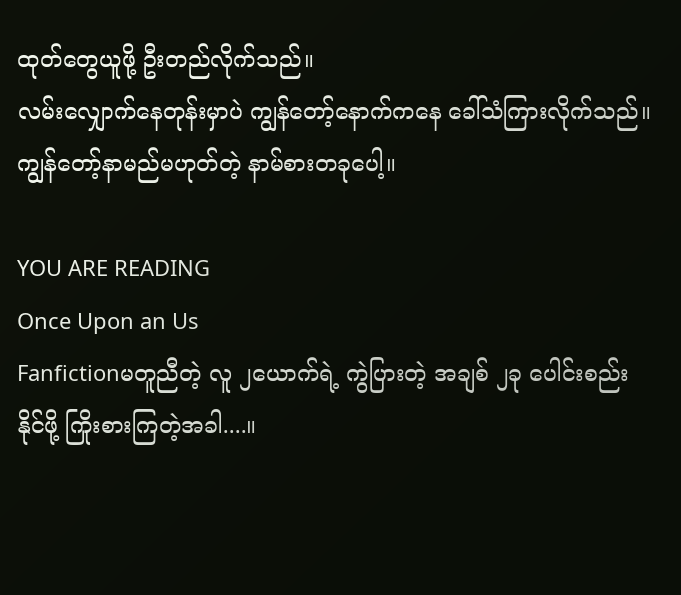ထုတ်တွေယူဖို့ ဦးတည်လိုက်သည်။
လမ်းလျှောက်နေတုန်းမှာပဲ ကျွန်တော့်နောက်ကနေ ခေါ်သံကြားလိုက်သည်။ ကျွန်တော့်နာမည်မဟုတ်တဲ့ နာမ်စားတခုပေါ့။

YOU ARE READING
Once Upon an Us
Fanfictionမတူညီတဲ့ လူ ၂ယောက်ရဲ့ ကွဲပြားတဲ့ အချစ် ၂ခု ပေါင်းစည်း နိုင်ဖို့ ကြိုးစားကြတဲ့အခါ....။